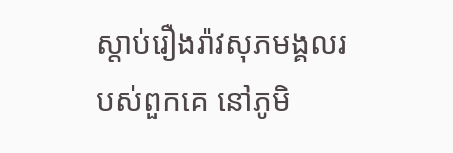ស្តាប់រឿងរ៉ាវសុភមង្គលរបស់ពួកគេ នៅភូមិ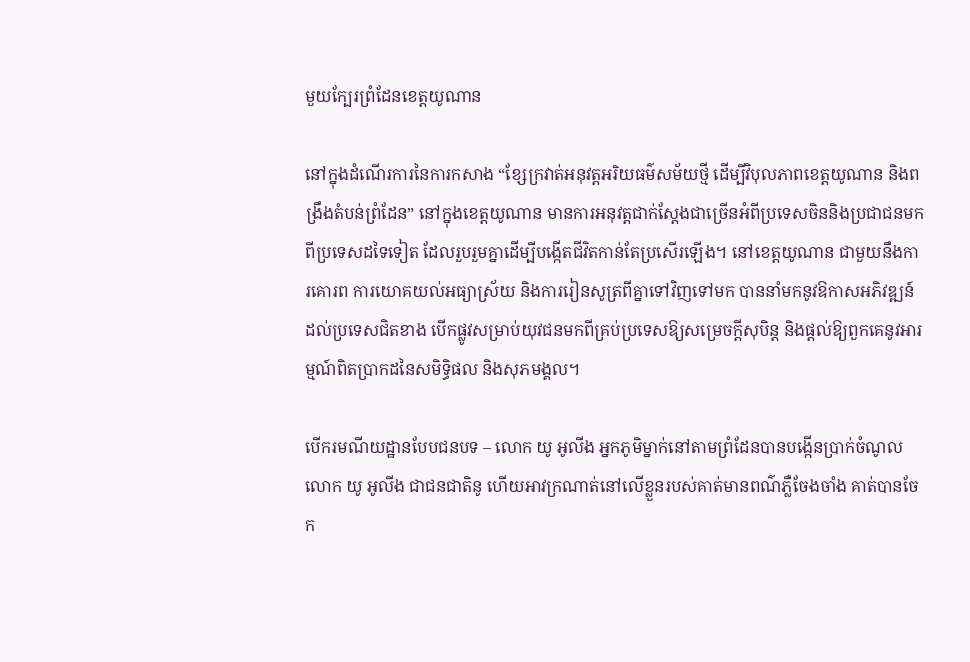មួយក្បែរព្រំដែនខេត្តយូណាន

នៅក្នុងដំណើរការនៃការកសាង “ខ្សែក្រវាត់អនុវត្តអរិយធម៌សម័យថ្មី ដើម្បីវិបុលភាពខេត្តយូណាន និងពង្រឹងតំបន់ព្រំដែន” នៅក្នុងខេត្តយូណាន មានការអនុវត្តជាក់ស្តែងជាច្រើនអំពីប្រទេសចិននិងប្រជាជនមកពីប្រទេសដទៃទៀត ដែលរួបរួមគ្នាដើម្បីបង្កើតជីវិតកាន់តែប្រសើរឡើង។ នៅខេត្តយូណាន ជាមួយនឹងការគោរព ការយោគយល់អធ្យាស្រ័យ និងការរៀនសូត្រពីគ្នាទៅវិញទៅមក បាននាំមកនូវឱកាសអភិវឌ្ឍន៍ដល់ប្រទេសជិតខាង បើកផ្លូវសម្រាប់យុវជនមកពីគ្រប់ប្រទេសឱ្យសម្រេចក្តីសុបិន្ត និងផ្តល់ឱ្យពួកគេនូវអារម្មណ៍ពិតប្រាកដនៃសមិទ្ធិផល និងសុភមង្គល។

បើករមណីយដ្ឋានបែបជនបទ – លោក យូ អូលីង អ្នកភូមិម្នាក់នៅតាមព្រំដែនបានបង្កើនប្រាក់ចំណូល
លោក យូ អូលីង ជាជនជាតិនូ ហើយអាវក្រណាត់នៅលើខ្លួនរបស់គាត់មានពណ៌ភ្លឺចែងចាំង គាត់បានចែក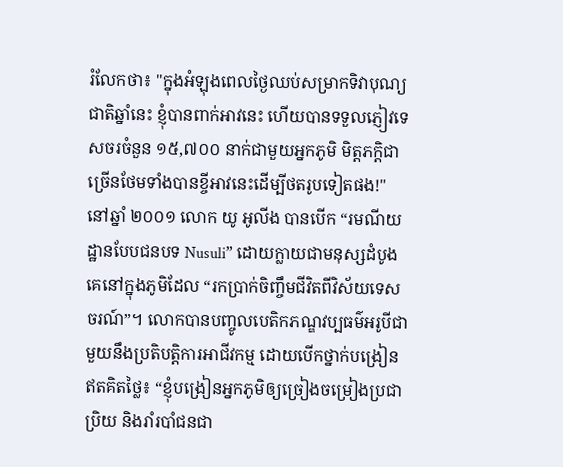រំលែកថា៖ "ក្នុងអំឡុងពេលថ្ងៃឈប់សម្រាកទិវាបុណ្យជាតិឆ្នាំនេះ ខ្ញុំបានពាក់អាវនេះ ហើយបានទទួលភ្ញៀវទេសចរចំនួន ១៥,៧០០ នាក់ជាមួយអ្នកភូមិ មិត្តភក្តិជាច្រើនថែមទាំងបានខ្ចីអាវនេះដើម្បីថតរូបទៀតផង!" នៅឆ្នាំ ២០០១ លោក យូ អូលីង បានបើក “រមណីយដ្ឋានបែបជនបទ Nusuli” ដោយក្លាយជាមនុស្សដំបូងគេនៅក្នុងភូមិដែល “រកប្រាក់ចិញ្ចឹមជីវិតពីវិស័យទេសចរណ៍”។ លោកបានបញ្ចូលបេតិកភណ្ឌវប្បធម៌អរូបីជាមួយនឹងប្រតិបត្តិការអាជីវកម្ម ដោយបើកថ្នាក់បង្រៀនឥតគិតថ្លៃ៖ “ខ្ញុំបង្រៀនអ្នកភូមិឲ្យច្រៀងចម្រៀងប្រជាប្រិយ និងរាំរបាំជនជា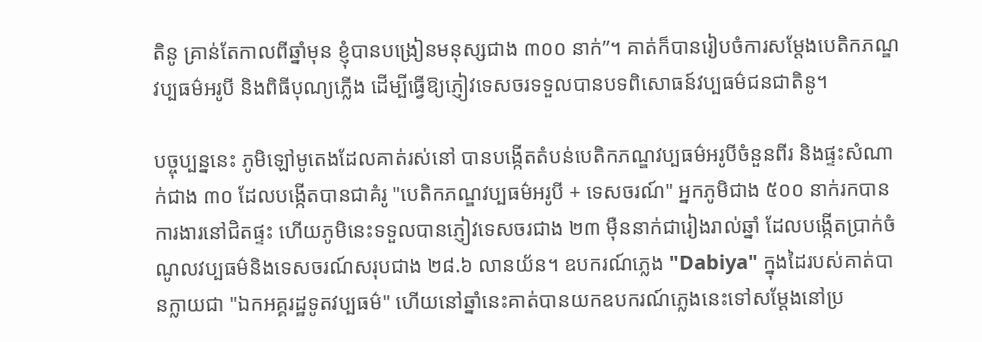តិនូ គ្រាន់តែកាលពីឆ្នាំមុន ខ្ញុំបានបង្រៀនមនុស្សជាង ៣០០ នាក់”។ គាត់ក៏បានរៀបចំការសម្តែងបេតិកភណ្ឌវប្បធម៌អរូបី និងពិធីបុណ្យភ្លើង ដើម្បីធ្វើឱ្យភ្ញៀវទេសចរទទួលបានបទពិសោធន៍វប្បធម៌ជនជាតិនូ។

បច្ចុប្បន្ននេះ ភូមិឡៅមូតេងដែលគាត់រស់នៅ បានបង្កើតតំបន់បេតិកភណ្ឌវប្បធម៌អរូបីចំនួនពីរ និងផ្ទះសំណាក់ជាង ៣០ ដែលបង្កើតបានជាគំរូ "បេតិកភណ្ឌវប្បធម៌អរូបី + ទេសចរណ៍" អ្នកភូមិជាង ៥០០ នាក់រកបានការងារនៅជិតផ្ទះ ហើយភូមិនេះទទួលបានភ្ញៀវទេសចរជាង ២៣ ម៉ឺននាក់ជារៀងរាល់ឆ្នាំ ដែលបង្កើតប្រាក់ចំណូលវប្បធម៌និងទេសចរណ៍សរុបជាង ២៨.៦ លានយ័ន។ ឧបករណ៍ភ្លេង "Dabiya" ក្នុងដៃរបស់គាត់បានក្លាយជា "ឯកអគ្គរដ្ឋទូតវប្បធម៌" ហើយនៅឆ្នាំនេះគាត់បានយកឧបករណ៍ភ្លេងនេះទៅសម្តែងនៅប្រ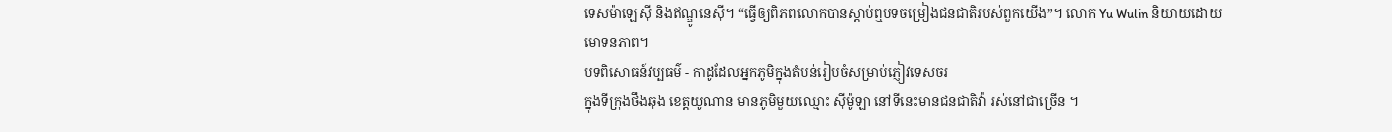ទេសម៉ាឡេស៊ី និងឥណ្ឌូនេស៊ី។ “ធ្វើឲ្យពិភពលោកបានស្តាប់ឮបទចម្រៀងជនជាតិរបស់ពួកយើង”។ លោក Yu Wulin និយាយដោយមោទនភាព។
បទពិសោធន៍វប្បធម៌ - កាដូដែលអ្នកភូមិក្នុងតំបន់រៀបចំសម្រាប់ភ្ញៀវទេសចរ
ក្នុងទីក្រុងថឹងឆុង ខេត្តយូណាន មានភូមិមួយឈ្មោះ ស៊ីម៉ូឡា នៅទីនេះមានជនជាតិវ៉ា រស់នៅជាច្រើន ។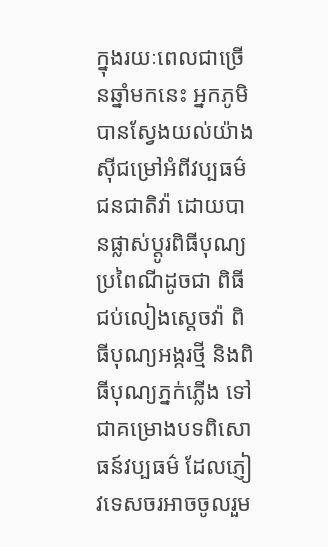ក្នុងរយៈពេលជាច្រើនឆ្នាំមកនេះ អ្នកភូមិបានស្វែងយល់យ៉ាងស៊ីជម្រៅអំពីវប្បធម៌ជនជាតិវ៉ា ដោយបានផ្លាស់ប្តូរពិធីបុណ្យប្រពៃណីដូចជា ពិធីជប់លៀងស្តេចវ៉ា ពិធីបុណ្យអង្ករថ្មី និងពិធីបុណ្យភ្នក់ភ្លើង ទៅជាគម្រោងបទពិសោធន៍វប្បធម៌ ដែលភ្ញៀវទេសចរអាចចូលរួម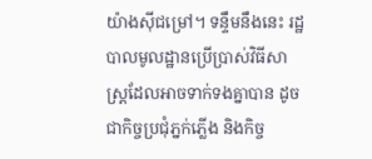យ៉ាងស៊ីជម្រៅ។ ទន្ទឹមនឹងនេះ រដ្ឋបាលមូលដ្ឋានប្រើប្រាស់វិធីសាស្រ្តដែលអាចទាក់ទងគ្នាបាន ដូចជាកិច្ចប្រជុំភ្នក់ភ្លើង និងកិច្ច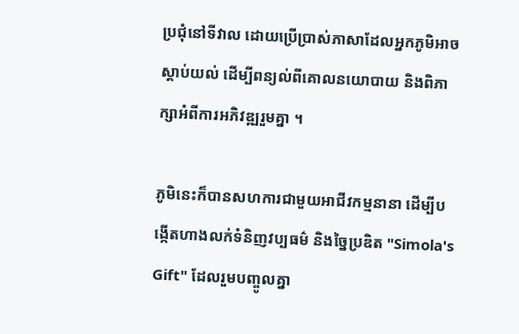ប្រជុំនៅទីវាល ដោយប្រើប្រាស់ភាសាដែលអ្នកភូមិអាចស្តាប់យល់ ដើម្បីពន្យល់ពីគោលនយោបាយ និងពិភាក្សាអំពីការអភិវឌ្ឍរួមគ្នា ។

ភូមិនេះក៏បានសហការជាមួយអាជីវកម្មនានា ដើម្បីបង្កើតហាងលក់ទំនិញវប្បធម៌ និងច្នៃប្រឌិត "Simola's Gift" ដែលរួមបញ្ចូលគ្នា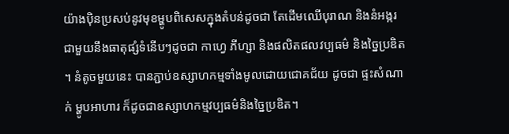យ៉ាងប៉ិនប្រសប់នូវមុខម្ហូបពិសេសក្នុងតំបន់ដូចជា តែដើមឈើបុរាណ និងនំអង្ករ ជាមួយនឹងធាតុផ្សំទំនើបៗដូចជា កាហ្វេ ភីហ្សា និងផលិតផលវប្បធម៌ និងច្នៃប្រឌិត ។ នំតូចមួយនេះ បានភ្ជាប់ឧស្សាហកម្មទាំងមូលដោយជោគជ័យ ដូចជា ផ្ទះសំណាក់ ម្ហូបអាហារ ក៏ដូចជាឧស្សាហកម្មវប្បធម៌និងច្នៃប្រឌិត។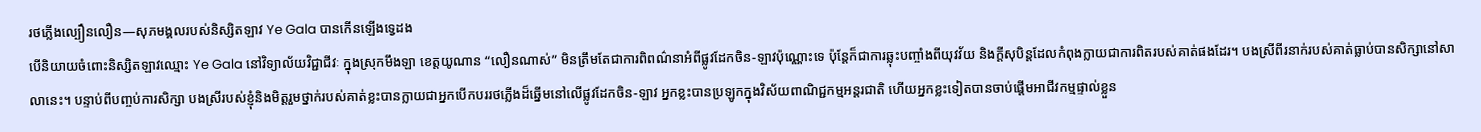រថភ្លើងល្បឿនលឿន—សុភមង្គលរបស់និស្សិតឡាវ Ye Gala បានកើនឡើងទ្វេដង
បើនិយាយចំពោះនិស្សិតឡាវឈ្មោះ Ye Gala នៅវិទ្យាល័យវិជ្ជាជីវៈ ក្នុងស្រុកមឹងឡា ខេត្តយូណាន “លឿនណាស់” មិនត្រឹមតែជាការពិពណ៌នាអំពីផ្លូវដែកចិន-ឡាវប៉ុណ្ណោះទេ ប៉ុន្តែក៏ជាការឆ្លុះបញ្ចាំងពីយុវវ័យ និងក្តីសុបិន្តដែលកំពុងក្លាយជាការពិតរបស់គាត់ផងដែរ។ បងស្រីពីរនាក់របស់គាត់ធ្លាប់បានសិក្សានៅសាលានេះ។ បន្ទាប់ពីបញ្ចប់ការសិក្សា បងស្រីរបស់ខ្ញុំនិងមិត្តរួមថ្នាក់របស់គាត់ខ្លះបានក្លាយជាអ្នកបើកបររថភ្លើងដ៏ឆ្នើមនៅលើផ្លូវដែកចិន-ឡាវ អ្នកខ្លះបានប្រឡូកក្នុងវិស័យពាណិជ្ជកម្មអន្តរជាតិ ហើយអ្នកខ្លះទៀតបានចាប់ផ្តើមអាជីវកម្មផ្ទាល់ខ្លួន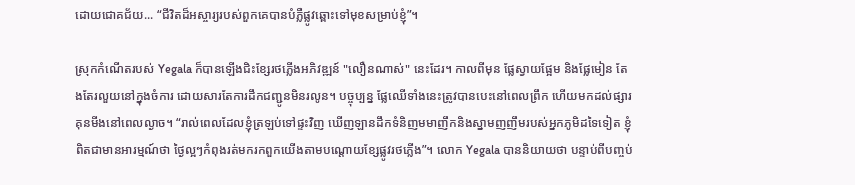ដោយជោគជ័យ... “ជីវិតដ៏អស្ចារ្យរបស់ពួកគេបានបំភ្លឺផ្លូវឆ្ពោះទៅមុខសម្រាប់ខ្ញុំ”។

ស្រុកកំណើតរបស់ Yegala ក៏បានឡើងជិះខ្សែរថភ្លើងអភិវឌ្ឍន៍ "លឿនណាស់" នេះដែរ។ កាលពីមុន ផ្លែស្វាយផ្អែម និងផ្លែមៀន តែងតែរលួយនៅក្នុងចំការ ដោយសារតែការដឹកជញ្ជូនមិនរលូន។ បច្ចុប្បន្ន ផ្លែឈើទាំងនេះត្រូវបានបេះនៅពេលព្រឹក ហើយមកដល់ផ្សារគុនមីងនៅពេលល្ងាច។ “រាល់ពេលដែលខ្ញុំត្រឡប់ទៅផ្ទះវិញ ឃើញឡានដឹកទំនិញមមាញឹកនិងស្នាមញញឹមរបស់អ្នកភូមិដទៃទៀត ខ្ញុំពិតជាមានអារម្មណ៍ថា ថ្ងៃល្អៗកំពុងរត់មករកពួកយើងតាមបណ្តោយខ្សែផ្លូវរថភ្លើង”។ លោក Yegala បាននិយាយថា បន្ទាប់ពីបញ្ចប់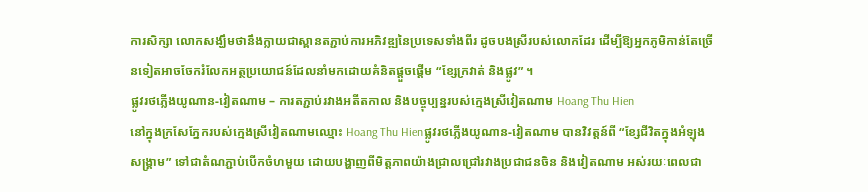ការសិក្សា លោកសង្ឃឹមថានឹងក្លាយជាស្ពានតភ្ជាប់ការអភិវឌ្ឍនៃប្រទេសទាំងពីរ ដូចបងស្រីរបស់លោកដែរ ដើម្បីឱ្យអ្នកភូមិកាន់តែច្រើនទៀតអាចចែករំលែកអត្ថប្រយោជន៍ដែលនាំមកដោយគំនិតផ្តួចផ្តើម “ខ្សែក្រវាត់ និងផ្លូវ” ។
ផ្លូវរថភ្លើងយូណាន-វៀតណាម – ការតភ្ជាប់រវាងអតីតកាល និងបច្ចុប្បន្នរបស់ក្មេងស្រីវៀតណាម Hoang Thu Hien
នៅក្នុងក្រសែភ្នែករបស់ក្មេងស្រីវៀតណាមឈ្មោះ Hoang Thu Hienផ្លូវរថភ្លើងយូណាន-វៀតណាម បានវិវត្តន៍ពី “ខ្សែជីវិតក្នុងអំឡុងសង្គ្រាម” ទៅជាតំណភ្ជាប់បើកចំហមួយ ដោយបង្ហាញពីមិត្តភាពយ៉ាងជ្រាលជ្រៅរវាងប្រជាជនចិន និងវៀតណាម អស់រយៈពេលជា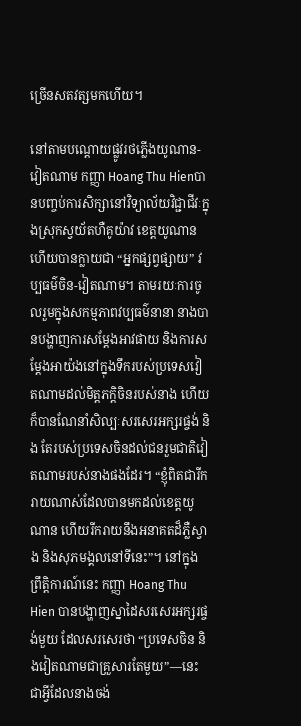ច្រើនសតវត្សមកហើយ។

នៅតាមបណ្តោយផ្លូវរថភ្លើងយូណាន-វៀតណាម កញ្ញា Hoang Thu Hienបានបញ្ចប់ការសិក្សានៅវិទ្យាល័យវិជ្ជាជីវៈក្នុងស្រុកស្វយ័តហឺគូយ៉ាវ ខេត្តយូណាន ហើយបានក្លាយជា “អ្នកផ្សព្វផ្សាយ” វប្បធម៌ចិន-វៀតណាម។ តាមរយៈការចូលរួមក្នុងសកម្មភាពវប្បធម៌នានា នាងបានបង្ហាញការសម្តែងអាវផាយ និងការសម្តែងអាយ៉ងនៅក្នុងទឹករបស់ប្រទេសវៀតណាមដល់មិត្តភក្តិចិនរបស់នាង ហើយក៏បានណែនាំសិល្បៈសរសេរអក្សរផ្ចង់ និង តែរបស់ប្រទេសចិនដល់ជនរួមជាតិវៀតណាមរបស់នាងផងដែរ។ “ខ្ញុំពិតជារីករាយណាស់ដែលបានមកដល់ខេត្តយូណាន ហើយរីករាយនឹងអនាគតដ៏ភ្លឺស្វាង និងសុភមង្គលនៅទីនេះ”។ នៅក្នុងព្រឹត្តិការណ៍នេះ កញ្ញា Hoang Thu Hien បានបង្ហាញស្នាដៃសរសេរអក្សរផ្ចង់មួយ ដែលសរសេរថា “ប្រទេសចិន និងវៀតណាមជាគ្រួសារតែមួយ”—នេះជាអ្វីដែលនាងចង់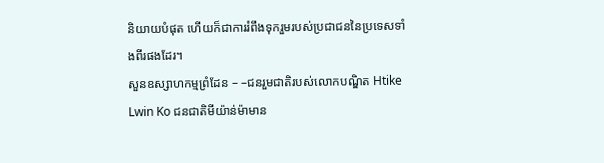និយាយបំផុត ហើយក៏ជាការរំពឹងទុករួមរបស់ប្រជាជននៃប្រទេសទាំងពីរផងដែរ។
សួនឧស្សាហកម្មព្រំដែន – –ជនរួមជាតិរបស់លោកបណ្ឌិត Htike Lwin Ko ជនជាតិមីយ៉ាន់ម៉ាមាន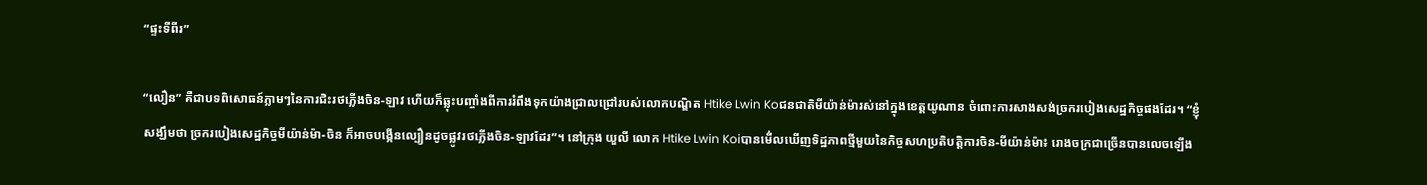“ផ្ទះទីពីរ”

“លឿន” គឺជាបទពិសោធន៍ភ្លាមៗនៃការជិះរថភ្លើងចិន-ឡាវ ហើយក៏ឆ្លុះបញ្ចាំងពីការរំពឹងទុកយ៉ាងជ្រាលជ្រៅរបស់លោកបណ្ឌិត Htike Lwin Koជនជាតិមីយ៉ាន់ម៉ារស់នៅក្នុងខេត្តយូណាន ចំពោះការសាងសង់ច្រករបៀងសេដ្ឋកិច្ចផងដែរ។ “ខ្ញុំសង្ឃឹមថា ច្រករបៀងសេដ្ឋកិច្ចមីយ៉ាន់ម៉ា-ចិន ក៏អាចបង្កើនល្បឿនដូចផ្លូវរថភ្លើងចិន-ឡាវដែរ”។ នៅក្រុង យួលី លោក Htike Lwin Koiបានមើ់លឃើញទិដ្ឋភាពថ្មីមួយនៃកិច្ចសហប្រតិបត្តិការចិន-មីយ៉ាន់ម៉ា៖ រោងចក្រជាច្រើនបានលេចឡើង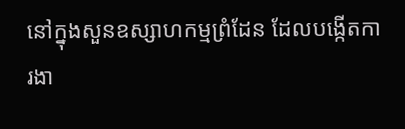នៅក្នុងសួនឧស្សាហកម្មព្រំដែន ដែលបង្កើតការងា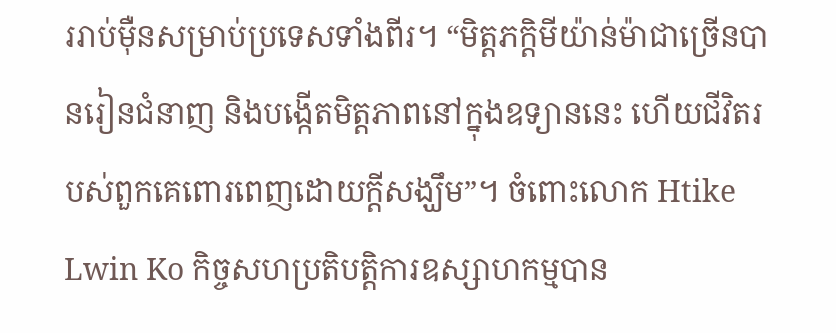ររាប់ម៉ឺនសម្រាប់ប្រទេសទាំងពីរ។ “មិត្តភក្តិមីយ៉ាន់ម៉ាជាច្រើនបានរៀនជំនាញ និងបង្កើតមិត្តភាពនៅក្នុងឧទ្យាននេះ ហើយជីវិតរបស់ពួកគេពោរពេញដោយក្តីសង្ឃឹម”។ ចំពោះលោក Htike Lwin Ko កិច្ចសហប្រតិបត្តិការឧស្សាហកម្មបាន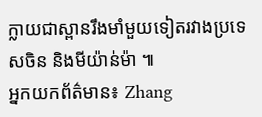ក្លាយជាស្ពានរឹងមាំមួយទៀតរវាងប្រទេសចិន និងមីយ៉ាន់ម៉ា ៕
អ្នកយកព័ត៌មាន៖ Zhang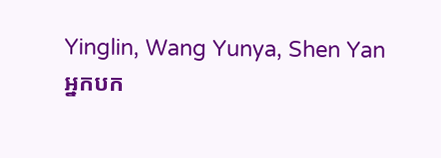Yinglin, Wang Yunya, Shen Yan
អ្នកបក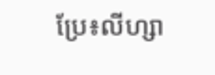ប្រែ៖លីហ្សា